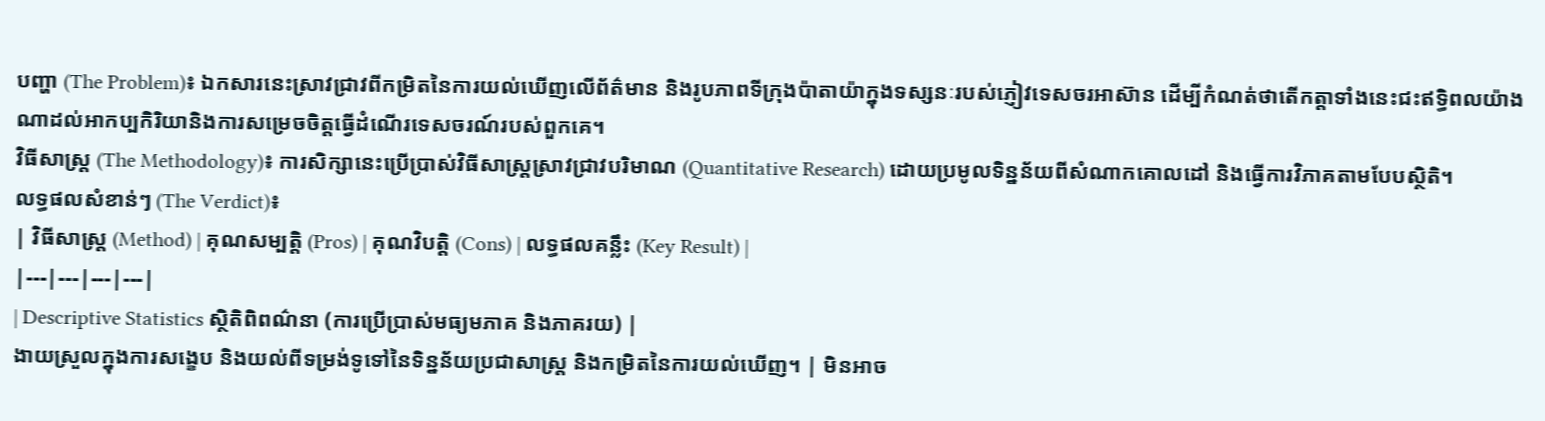បញ្ហា (The Problem)៖ ឯកសារនេះស្រាវជ្រាវពីកម្រិតនៃការយល់ឃើញលើព័ត៌មាន និងរូបភាពទីក្រុងប៉ាតាយ៉ាក្នុងទស្សនៈរបស់ភ្ញៀវទេសចរអាស៊ាន ដើម្បីកំណត់ថាតើកត្តាទាំងនេះជះឥទ្ធិពលយ៉ាងណាដល់អាកប្បកិរិយានិងការសម្រេចចិត្តធ្វើដំណើរទេសចរណ៍របស់ពួកគេ។
វិធីសាស្ត្រ (The Methodology)៖ ការសិក្សានេះប្រើប្រាស់វិធីសាស្ត្រស្រាវជ្រាវបរិមាណ (Quantitative Research) ដោយប្រមូលទិន្នន័យពីសំណាកគោលដៅ និងធ្វើការវិភាគតាមបែបស្ថិតិ។
លទ្ធផលសំខាន់ៗ (The Verdict)៖
| វិធីសាស្ត្រ (Method) | គុណសម្បត្តិ (Pros) | គុណវិបត្តិ (Cons) | លទ្ធផលគន្លឹះ (Key Result) |
|---|---|---|---|
| Descriptive Statistics ស្ថិតិពិពណ៌នា (ការប្រើប្រាស់មធ្យមភាគ និងភាគរយ) |
ងាយស្រួលក្នុងការសង្ខេប និងយល់ពីទម្រង់ទូទៅនៃទិន្នន័យប្រជាសាស្ត្រ និងកម្រិតនៃការយល់ឃើញ។ | មិនអាច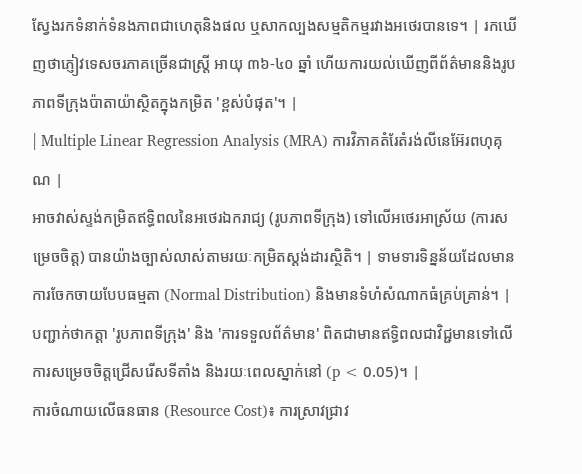ស្វែងរកទំនាក់ទំនងភាពជាហេតុនិងផល ឬសាកល្បងសម្មតិកម្មរវាងអថេរបានទេ។ | រកឃើញថាភ្ញៀវទេសចរភាគច្រើនជាស្ត្រី អាយុ ៣៦-៤០ ឆ្នាំ ហើយការយល់ឃើញពីព័ត៌មាននិងរូបភាពទីក្រុងប៉ាតាយ៉ាស្ថិតក្នុងកម្រិត 'ខ្ពស់បំផុត'។ |
| Multiple Linear Regression Analysis (MRA) ការវិភាគតំរែតំរង់លីនេអ៊ែរពហុគុណ |
អាចវាស់ស្ទង់កម្រិតឥទ្ធិពលនៃអថេរឯករាជ្យ (រូបភាពទីក្រុង) ទៅលើអថេរអាស្រ័យ (ការសម្រេចចិត្ត) បានយ៉ាងច្បាស់លាស់តាមរយៈកម្រិតស្តង់ដារស្ថិតិ។ | ទាមទារទិន្នន័យដែលមានការចែកចាយបែបធម្មតា (Normal Distribution) និងមានទំហំសំណាកធំគ្រប់គ្រាន់។ | បញ្ជាក់ថាកត្តា 'រូបភាពទីក្រុង' និង 'ការទទួលព័ត៌មាន' ពិតជាមានឥទ្ធិពលជាវិជ្ជមានទៅលើការសម្រេចចិត្តជ្រើសរើសទីតាំង និងរយៈពេលស្នាក់នៅ (p < 0.05)។ |
ការចំណាយលើធនធាន (Resource Cost)៖ ការស្រាវជ្រាវ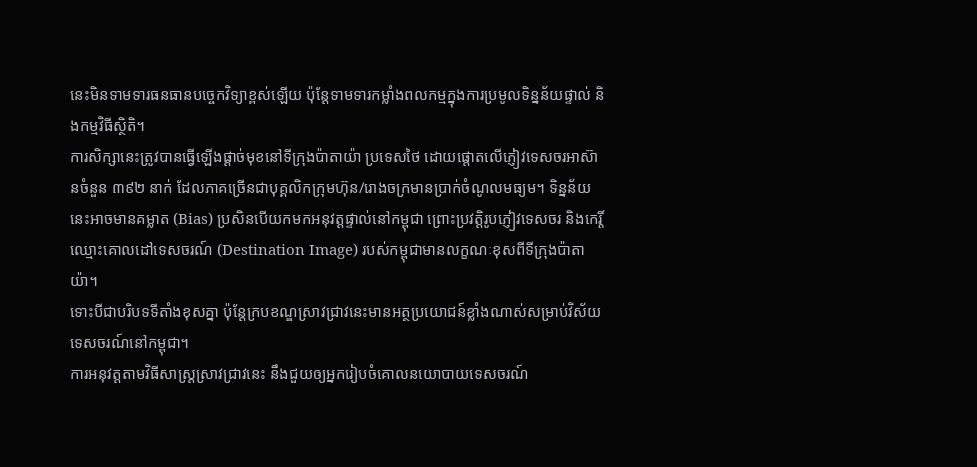នេះមិនទាមទារធនធានបច្ចេកវិទ្យាខ្ពស់ឡើយ ប៉ុន្តែទាមទារកម្លាំងពលកម្មក្នុងការប្រមូលទិន្នន័យផ្ទាល់ និងកម្មវិធីស្ថិតិ។
ការសិក្សានេះត្រូវបានធ្វើឡើងផ្តាច់មុខនៅទីក្រុងប៉ាតាយ៉ា ប្រទេសថៃ ដោយផ្តោតលើភ្ញៀវទេសចរអាស៊ានចំនួន ៣៩២ នាក់ ដែលភាគច្រើនជាបុគ្គលិកក្រុមហ៊ុន/រោងចក្រមានប្រាក់ចំណូលមធ្យម។ ទិន្នន័យនេះអាចមានគម្លាត (Bias) ប្រសិនបើយកមកអនុវត្តផ្ទាល់នៅកម្ពុជា ព្រោះប្រវត្តិរូបភ្ញៀវទេសចរ និងកេរ្តិ៍ឈ្មោះគោលដៅទេសចរណ៍ (Destination Image) របស់កម្ពុជាមានលក្ខណៈខុសពីទីក្រុងប៉ាតាយ៉ា។
ទោះបីជាបរិបទទីតាំងខុសគ្នា ប៉ុន្តែក្របខណ្ឌស្រាវជ្រាវនេះមានអត្ថប្រយោជន៍ខ្លាំងណាស់សម្រាប់វិស័យទេសចរណ៍នៅកម្ពុជា។
ការអនុវត្តតាមវិធីសាស្ត្រស្រាវជ្រាវនេះ នឹងជួយឲ្យអ្នករៀបចំគោលនយោបាយទេសចរណ៍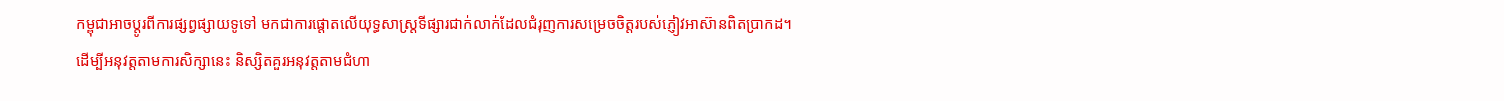កម្ពុជាអាចប្តូរពីការផ្សព្វផ្សាយទូទៅ មកជាការផ្តោតលើយុទ្ធសាស្ត្រទីផ្សារជាក់លាក់ដែលជំរុញការសម្រេចចិត្តរបស់ភ្ញៀវអាស៊ានពិតប្រាកដ។
ដើម្បីអនុវត្តតាមការសិក្សានេះ និស្សិតគួរអនុវត្តតាមជំហា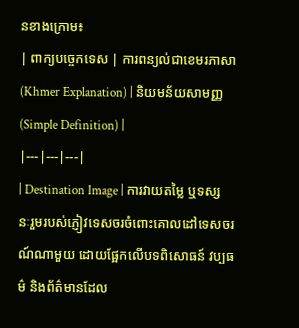នខាងក្រោម៖
| ពាក្យបច្ចេកទេស | ការពន្យល់ជាខេមរភាសា (Khmer Explanation) | និយមន័យសាមញ្ញ (Simple Definition) |
|---|---|---|
| Destination Image | ការវាយតម្លៃ ឬទស្សនៈរួមរបស់ភ្ញៀវទេសចរចំពោះគោលដៅទេសចរណ៍ណាមួយ ដោយផ្អែកលើបទពិសោធន៍ វប្បធម៌ និងព័ត៌មានដែល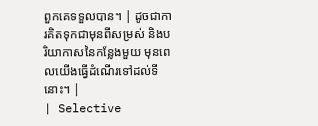ពួកគេទទួលបាន។ | ដូចជាការគិតទុកជាមុនពីសម្រស់ និងបរិយាកាសនៃកន្លែងមួយ មុនពេលយើងធ្វើដំណើរទៅដល់ទីនោះ។ |
| Selective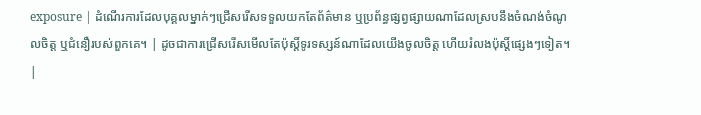exposure | ដំណើរការដែលបុគ្គលម្នាក់ៗជ្រើសរើសទទួលយកតែព័ត៌មាន ឬប្រព័ន្ធផ្សព្វផ្សាយណាដែលស្របនឹងចំណង់ចំណូលចិត្ត ឬជំនឿរបស់ពួកគេ។ | ដូចជាការជ្រើសរើសមើលតែប៉ុស្តិ៍ទូរទស្សន៍ណាដែលយើងចូលចិត្ត ហើយរំលងប៉ុស្តិ៍ផ្សេងៗទៀត។ |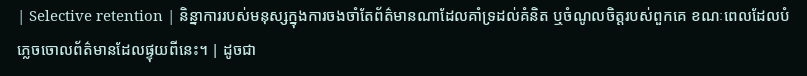| Selective retention | និន្នាការរបស់មនុស្សក្នុងការចងចាំតែព័ត៌មានណាដែលគាំទ្រដល់គំនិត ឬចំណូលចិត្តរបស់ពួកគេ ខណៈពេលដែលបំភ្លេចចោលព័ត៌មានដែលផ្ទុយពីនេះ។ | ដូចជា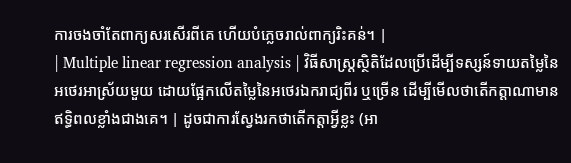ការចងចាំតែពាក្យសរសើរពីគេ ហើយបំភ្លេចរាល់ពាក្យរិះគន់។ |
| Multiple linear regression analysis | វិធីសាស្ត្រស្ថិតិដែលប្រើដើម្បីទស្សន៍ទាយតម្លៃនៃអថេរអាស្រ័យមួយ ដោយផ្អែកលើតម្លៃនៃអថេរឯករាជ្យពីរ ឬច្រើន ដើម្បីមើលថាតើកត្តាណាមានឥទ្ធិពលខ្លាំងជាងគេ។ | ដូចជាការស្វែងរកថាតើកត្តាអ្វីខ្លះ (អា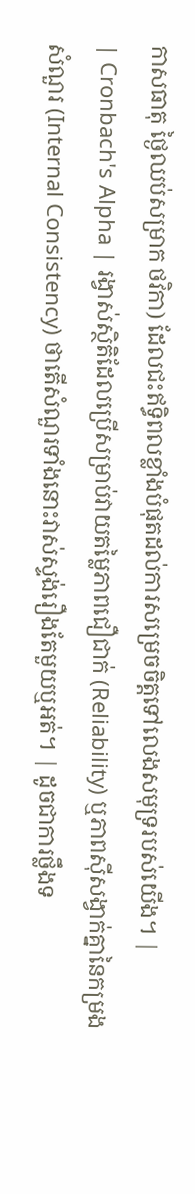កាសធាតុ ថ្ងៃឈប់សម្រាក ថវិកា) ដែលជះឥទ្ធិពលខ្លាំងបំផុតដល់ការសម្រេចចិត្តទៅលេងសមុទ្ររបស់យើង។ |
| Cronbach's Alpha | រង្វាស់ស្ថិតិដែលប្រើសម្រាប់វាយតម្លៃភាពជឿជាក់ (Reliability) ឬភាពស៊ីសង្វាក់គ្នានៃកម្រងសំណួរ (Internal Consistency) ថាតើសំណួរទាំងនោះវាស់ស្ទង់រឿងតែមួយឬអត់។ | ដូចជាការថ្លឹងទ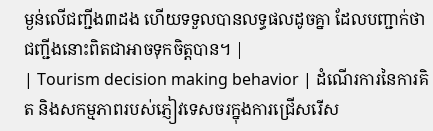ម្ងន់លើជញ្ជីង៣ដង ហើយទទួលបានលទ្ធផលដូចគ្នា ដែលបញ្ជាក់ថាជញ្ជីងនោះពិតជាអាចទុកចិត្តបាន។ |
| Tourism decision making behavior | ដំណើរការនៃការគិត និងសកម្មភាពរបស់ភ្ញៀវទេសចរក្នុងការជ្រើសរើស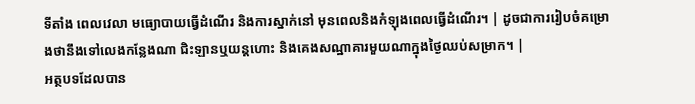ទីតាំង ពេលវេលា មធ្យោបាយធ្វើដំណើរ និងការស្នាក់នៅ មុនពេលនិងកំឡុងពេលធ្វើដំណើរ។ | ដូចជាការរៀបចំគម្រោងថានឹងទៅលេងកន្លែងណា ជិះឡានឬយន្តហោះ និងគេងសណ្ឋាគារមួយណាក្នុងថ្ងៃឈប់សម្រាក។ |
អត្ថបទដែលបាន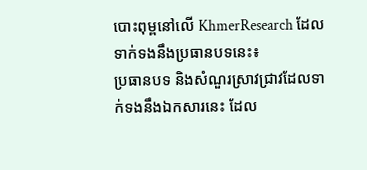បោះពុម្ពនៅលើ KhmerResearch ដែលទាក់ទងនឹងប្រធានបទនេះ៖
ប្រធានបទ និងសំណួរស្រាវជ្រាវដែលទាក់ទងនឹងឯកសារនេះ ដែល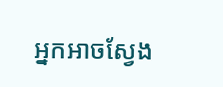អ្នកអាចស្វែង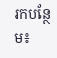រកបន្ថែម៖